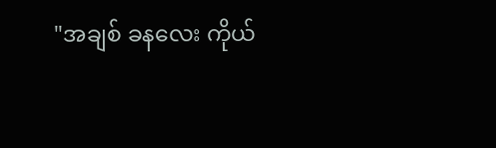"အချစ် ခနလေး ကိုယ်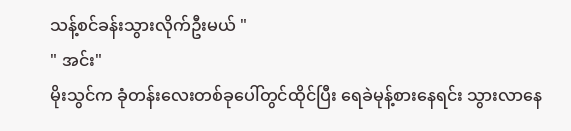သန့်စင်ခန်းသွားလိုက်ဦးမယ် "
" အင်း"
မိုးသွင်က ခုံတန်းလေးတစ်ခုပေါ်တွင်ထိုင်ပြီး ရေခဲမုန့်စားနေရင်း သွားလာနေ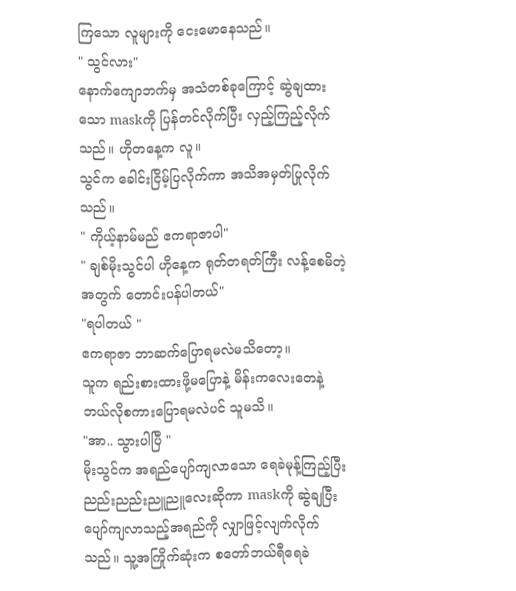ကြသော လူများကို ငေးမောနေသည်။
" သွင်လား"
နောက်ကျောဘက်မှ အသံတစ်ခုကြောင့် ဆွဲချထားသော maskကို ပြန်တင်လိုက်ပြီး လှည့်ကြည့်လိုက်သည်။ ဟိုတနေ့က လူ။
သွင်က ခေါင်းငြိမ့်ပြလိုက်ကာ အသိအမှတ်ပြုလိုက်သည်။
" ကိုယ့်နာမ်မည် ဧကရာဇာပါ"
" ချစ်မိုးသွင်ပါ ဟိုနေ့က ရုတ်တရတ်ကြီး လန့်စေမိတဲ့အတွက် တောင်းပန်ပါတယ်"
"ရပါတယ် "
ဧကရာဇာ ဘာဆက်ပြောရမလဲမသိတော့။
သူက ရည်းစားထားဖို့မပြောနဲ့ မိန်းကလေးတေနဲ့ ဘယ်လိုစကားပြောရမလဲပင် သူမသိ။
"အာ.. သွားပါပြီ "
မိုးသွင်က အရည်ပျော်ကျလာသော ရေခဲမုန့်ကြည့်ပြီး ညည်းညည်းညူညူလေးဆိုကာ maskကို ဆွဲချပြီး ပျော်ကျလာသည့်အရည်ကို လျှာဖြင့်လျက်လိုက်သည်။ သူ့အကြိုက်ဆုံးက စတော်ဘယ်ရီရေခဲ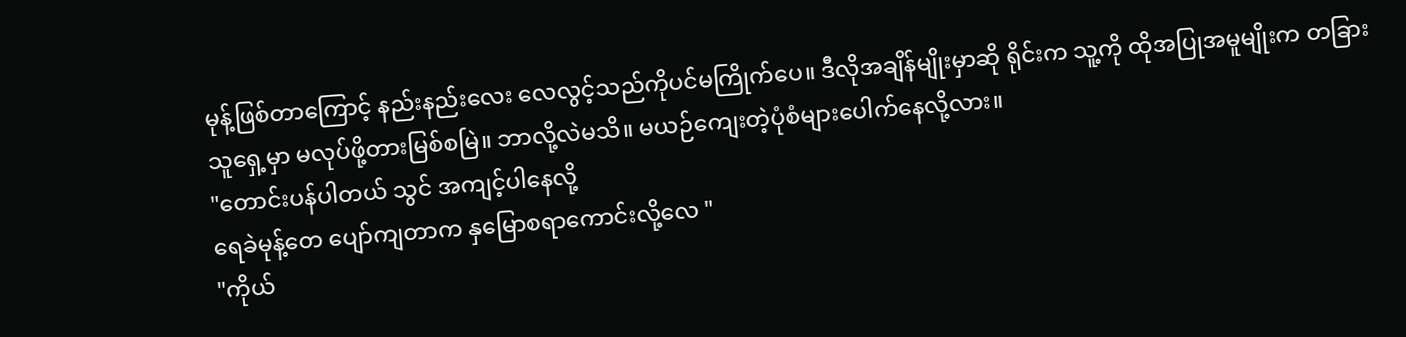မုန့်ဖြစ်တာကြောင့် နည်းနည်းလေး လေလွင့်သည်ကိုပင်မကြိုက်ပေ။ ဒီလိုအချိန်မျိုးမှာဆို ရိုင်းက သူ့ကို ထိုအပြုအမူမျိုးက တခြားသူရှေ့မှာ မလုပ်ဖို့တားမြစ်စမြဲ။ ဘာလို့လဲမသိ။ မယဉ်ကျေးတဲ့ပုံစံများပေါက်နေလို့လား။
"တောင်းပန်ပါတယ် သွင် အကျင့်ပါနေလို့
ရေခဲမုန့်တေ ပျော်ကျတာက နှမြောစရာကောင်းလို့လေ "
"ကိုယ်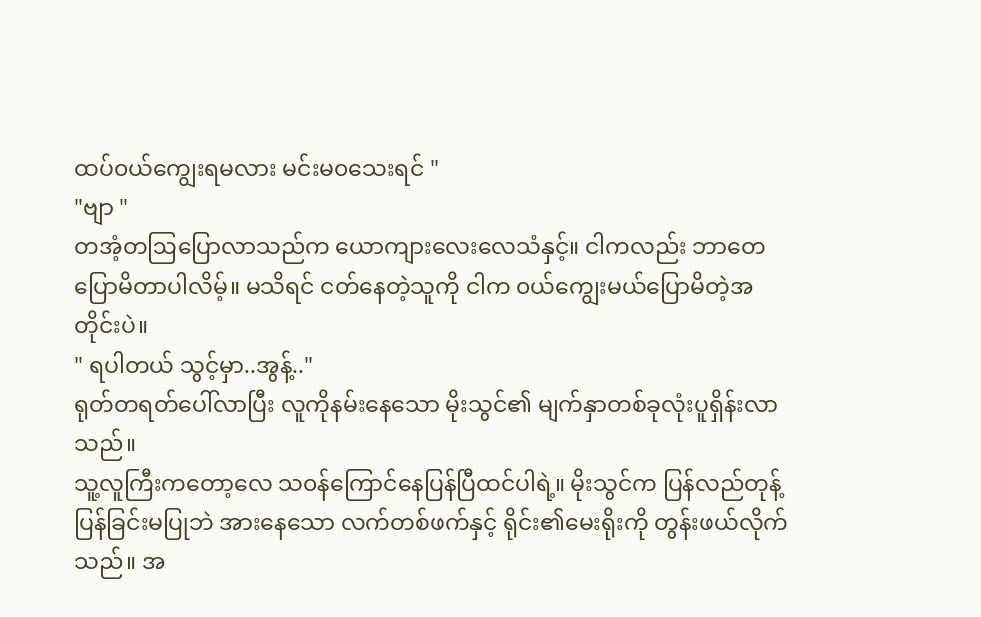ထပ်၀ယ်ကျွေးရမလား မင်းမ၀သေးရင် "
"ဗျာ "
တအံ့တဩပြောလာသည်က ယောကျားလေးလေသံနှင့်။ ငါကလည်း ဘာတေပြောမိတာပါလိမ့်။ မသိရင် ငတ်နေတဲ့သူကို ငါက ၀ယ်ကျွေးမယ်ပြောမိတဲ့အတိုင်းပဲ။
" ရပါတယ် သွင့်မှာ..အွန့်.."
ရုတ်တရတ်ပေါ်လာပြီး လူကိုနမ်းနေသော မိုးသွင်၏ မျက်နှာတစ်ခုလုံးပူရှိန်းလာသည်။
သူ့လူကြီးကတော့လေ သ၀န်ကြောင်နေပြန်ပြီထင်ပါရဲ့။ မိုးသွင်က ပြန်လည်တုန့်ပြန်ခြင်းမပြုဘဲ အားနေသော လက်တစ်ဖက်နှင့် ရိုင်း၏မေးရိုးကို တွန်းဖယ်လိုက်သည်။ အ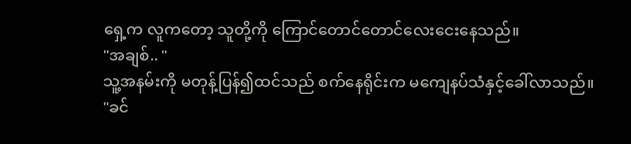ရှေ့က လူကတော့ သူတို့ကို ကြောင်တောင်တောင်လေးငေးနေသည်။
"အချစ်.. "
သူ့အနမ်းကို မတုန့်ပြန်၍ထင်သည် စက်နေရိုင်းက မကျေနပ်သံနှင့်ခေါ်လာသည်။
"ခင်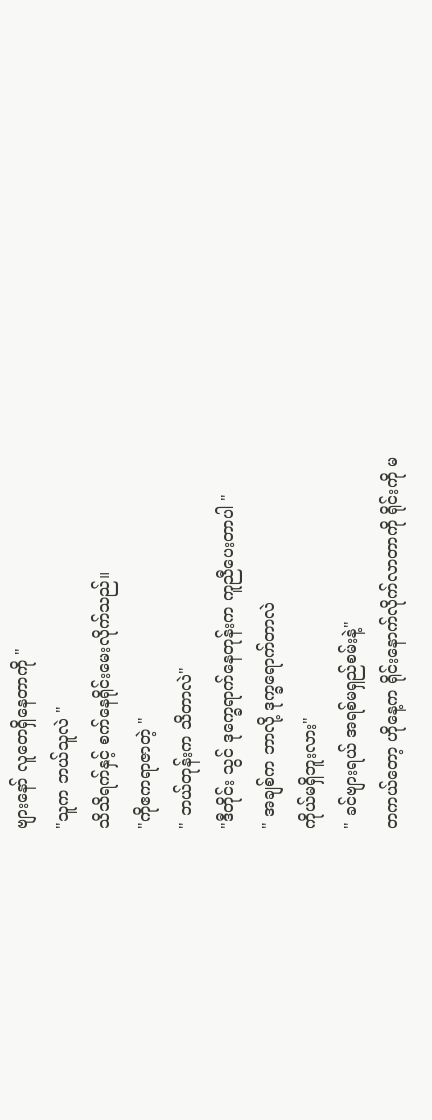ဗျားနော် လူတေရှိနေတာကို "
"သူက ဘယ်သူလဲ "
သိသိရက်နှင့် စက်နေရိုင်းမေးလိုက်သည်။
"ကိုဧကရာဇာတဲ့ "
" ဘယ်တုန်းက သိတာလဲ"
"ဒီတိုင်း သွင် ဒုက္ခေရာက်နေတုန်းက ကူညီပေးတာပါ "
" အချစ်က ဘာလို့ ဒုက္ခရောက်တာလဲ
ကိုယ်မရှိဘူးလား"
" ခင်ဗျားရယ် အရစ်မရှည်စမ်းနဲ့"
တကယ်တော့ ဟိုနေ့က ရိုင်းနောက်လိုက်လာတာကို ရိုင်းကို မ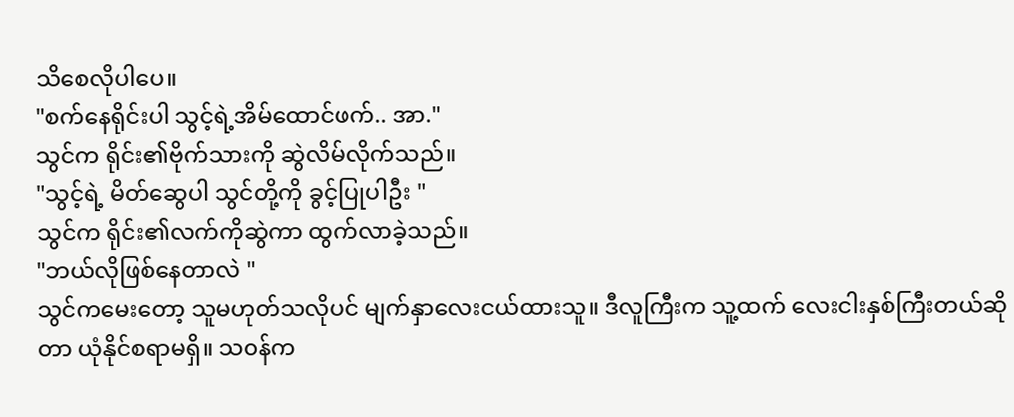သိစေလိုပါပေ။
"စက်နေရိုင်းပါ သွင့်ရဲ့အိမ်ထောင်ဖက်.. အာ."
သွင်က ရိုင်း၏ဗိုက်သားကို ဆွဲလိမ်လိုက်သည်။
"သွင့်ရဲ့ မိတ်ဆွေပါ သွင်တို့ကို ခွင့်ပြုပါဦး "
သွင်က ရိုင်း၏လက်ကိုဆွဲကာ ထွက်လာခဲ့သည်။
"ဘယ်လိုဖြစ်နေတာလဲ "
သွင်ကမေးတော့ သူမဟုတ်သလိုပင် မျက်နှာလေးငယ်ထားသူ။ ဒီလူကြီးက သူ့ထက် လေးငါးနှစ်ကြီးတယ်ဆိုတာ ယုံနိုင်စရာမရှိ။ သ၀န်က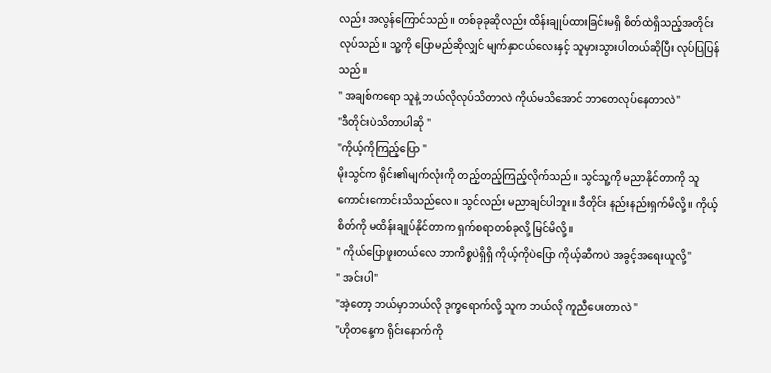လည်း အလွန်ကြောင်သည်။ တစ်ခုခုဆိုလည်း ထိန်းချုပ်ထားခြင်းမရှိ စိတ်ထဲရှိသည့်အတိုင်း လုပ်သည်။ သူ့ကို ပြောမည်ဆိုလျှင် မျက်နှာငယ်လေးနှင့် သူမှားသွားပါတယ်ဆိုပြီး လုပ်ပြပြန်သည်။
" အချစ်ကရော သူနဲ့ ဘယ်လိုလုပ်သိတာလဲ ကိုယ်မသိအောင် ဘာတေလုပ်နေတာလဲ"
"ဒီတိုင်းပဲသိတာပါဆို "
"ကိုယ့်ကိုကြည့်ပြော "
မိုးသွင်က ရိုင်း၏မျက်လုံးကို တည့်တည့်ကြည့်လိုက်သည်။ သွင်သူ့ကို မညာနိုင်တာကို သူကောင်းကောင်းသိသည်လေ။ သွင်လည်း မညာချင်ပါဘူး။ ဒီတိုင်း နည်းနည်းရှက်မိလို့။ ကိုယ့်စိတ်ကို မထိန်းချုပ်နိုင်တာက ရှက်စရာတစ်ခုလို့ မြင်မိလို့။
" ကိုယ်ပြောဖူးတယ်လေ ဘာကိစ္စပဲရှိရှိ ကိုယ့်ကိုပဲပြော ကိုယ့်ဆီကပဲ အခွင့်အရေးယူလို့"
" အင်းပါ"
"အဲ့တော့ ဘယ်မှာဘယ်လို ဒုက္ခရောက်လို့ သူက ဘယ်လို ကူညီပေးတာလဲ "
"ဟိုတနေ့က ရိုင်းနောက်ကို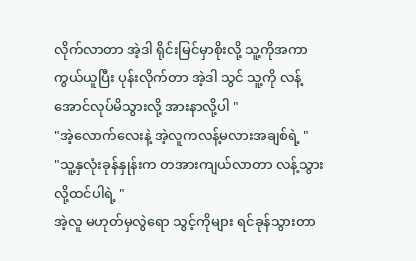လိုက်လာတာ အဲ့ဒါ ရိုင်းမြင်မှာစိုးလို့ သူ့ကိုအကာကွယ်ယူပြီး ပုန်းလိုက်တာ အဲ့ဒါ သွင် သူ့ကို လန့်အောင်လုပ်မိသွားလို့ အားနာလို့ပါ "
"အဲ့လောက်လေးနဲ့ အဲ့လူကလန့်မလားအချစ်ရဲ့ "
"သူ့နှလုံးခုန်နှုန်းက တအားကျယ်လာတာ လန့်သွားလို့ထင်ပါရဲ့ "
အဲ့လူ မဟုတ်မှလွဲရော သွင့်ကိုများ ရင်ခုန်သွားတာ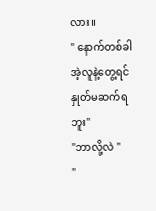လား။
" နောက်တစ်ခါ အဲ့လူနဲ့တွေ့ရင် နှုတ်မဆက်ရဘူး"
"ဘာလို့လဲ "
"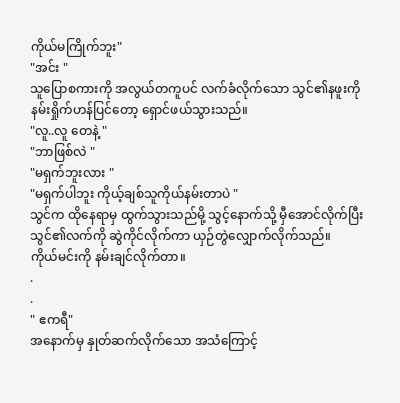ကိုယ်မကြိုက်ဘူး"
"အင်း "
သူပြောစကားကို အလွယ်တကူပင် လက်ခံလိုက်သော သွင်၏နဖူးကို နမ်းရှိုက်ဟန်ပြင်တော့ ရှောင်ဖယ်သွားသည်။
"လူ..လူ တေနဲ့ "
"ဘာဖြစ်လဲ "
"မရှက်ဘူးလား "
"မရှက်ပါဘူး ကိုယ့်ချစ်သူကိုယ်နမ်းတာပဲ "
သွင်က ထိုနေရာမှ ထွက်သွားသည်မို့ သွင့်နောက်သို့ မှီအောင်လိုက်ပြီး သွင်၏လက်ကို ဆွဲကိုင်လိုက်ကာ ယှဉ်တွဲလျှောက်လိုက်သည်။
ကိုယ်မင်းကို နမ်းချင်လိုက်တာ။
.
.
" ဧကရီ"
အနောက်မှ နှုတ်ဆက်လိုက်သော အသံကြောင့်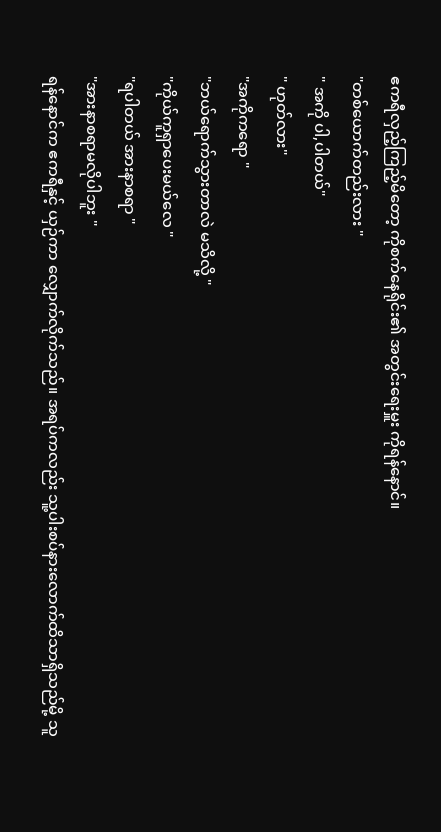ဧကရီလှည့်ကြည့်မိတော့ ကိုစက်နေရိုင်း၏ အတွင်းရေးမှူး ကိုရန်နောင်။
"တစ်ယောက်တည်းလား "
" အကို ပါ,ပါတယ်"
" ဟုတ်လား"
"အကိုကရော "
"ဘယ်ရောက်သွားတာလဲ မသိလို့ "
"ကိုယ်ကူရှာပေးမယ်လေ "
"ရပါတယ် အားနာစရာ "
"အားနာစရာမလိုပါဘူး "
ရန်နောင်က ဧကရီနှင့် ယှဉ်ကာ လျှောက်လိုက်သည်။ အရပ်ကလည်း သူ့ပါးစပ်နားလောက်ထိသာရှိသည်မို့ သူ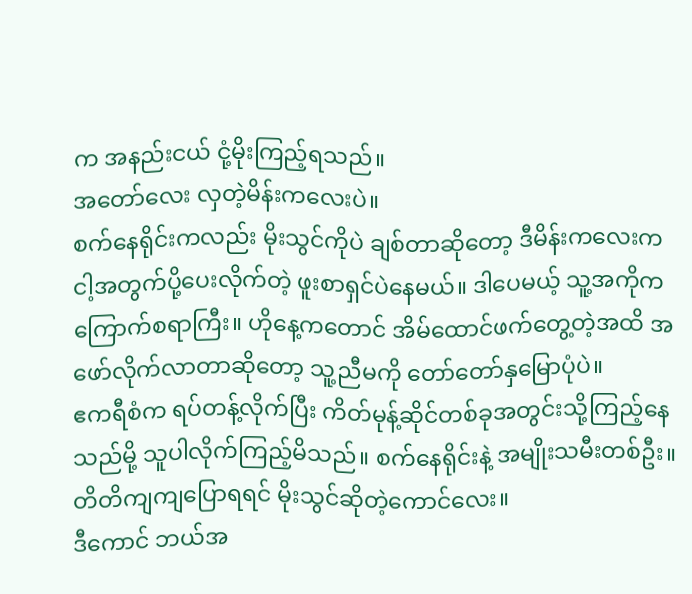က အနည်းငယ် ငုံ့မိုးကြည့်ရသည်။
အတော်လေး လှတဲ့မိန်းကလေးပဲ။
စက်နေရိုင်းကလည်း မိုးသွင်ကိုပဲ ချစ်တာဆိုတော့ ဒီမိန်းကလေးက ငါ့အတွက်ပို့ပေးလိုက်တဲ့ ဖူးစာရှင်ပဲနေမယ်။ ဒါပေမယ့် သူ့အကိုက ကြောက်စရာကြီး။ ဟိုနေ့ကတောင် အိမ်ထောင်ဖက်တွေ့တဲ့အထိ အဖော်လိုက်လာတာဆိုတော့ သူ့ညီမကို တော်တော်နှမြောပုံပဲ။
ဧကရီစံက ရပ်တန့်လိုက်ပြီး ကိတ်မုန့်ဆိုင်တစ်ခုအတွင်းသို့ကြည့်နေသည်မို့ သူပါလိုက်ကြည့်မိသည်။ စက်နေရိုင်းနဲ့ အမျိုးသမီးတစ်ဦး။
တိတိကျကျပြောရရင် မိုးသွင်ဆိုတဲ့ကောင်လေး။
ဒီကောင် ဘယ်အ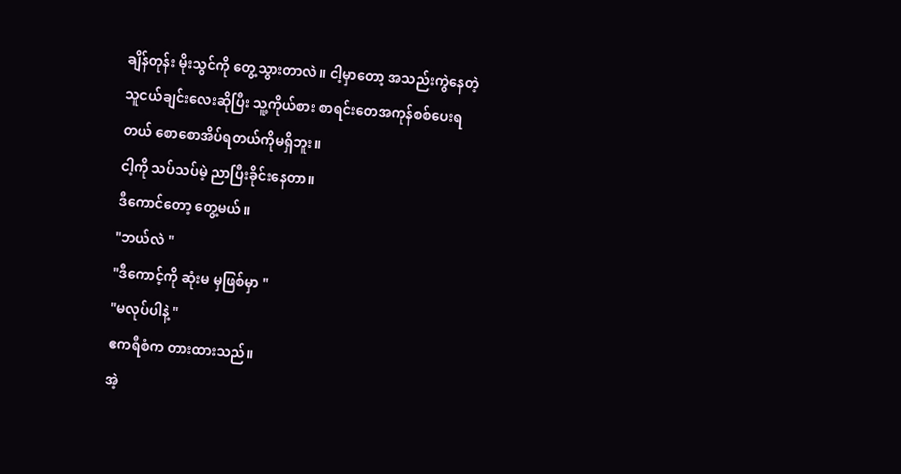ချိန်တုန်း မိုးသွင်ကို တွေ့သွားတာလဲ။ ငါ့မှာတော့ အသည်းကွဲနေတဲ့ သူငယ်ချင်းလေးဆိုပြီး သူ့ကိုယ်စား စာရင်းတေအကုန်စစ်ပေးရတယ် စောစောအိပ်ရတယ်ကိုမရှိဘူး။
ငါ့ကို သပ်သပ်မဲ့ ညာပြီးခိုင်းနေတာ။
ဒီကောင်တော့ တွေ့မယ်။
"ဘယ်လဲ "
"ဒီကောင့်ကို ဆုံးမ မှဖြစ်မှာ "
"မလုပ်ပါနဲ့ "
ဧကရီစံက တားထားသည်။
အဲ့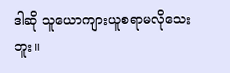ဒါဆို သူယောကျားယူစရာမလိုသေးဘူး။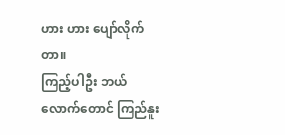ဟား ဟား ပျော်လိုက်တာ။
ကြည့်ပါဦး ဘယ်လောက်တောင် ကြည်နူး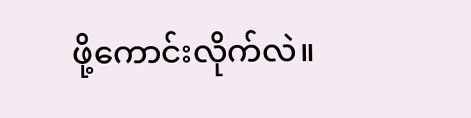ဖို့ကောင်းလိုက်လဲ။